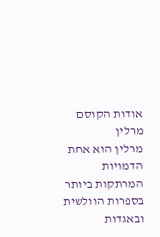אודות הקוסם מרלין
מרלין הוא אחת הדמויות המרתקות ביותר בספרות הוולשית ובאגדות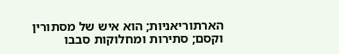הארתוריאניות; הוא איש של מסתורין וקסם; סתירות ומחלוקות סבבו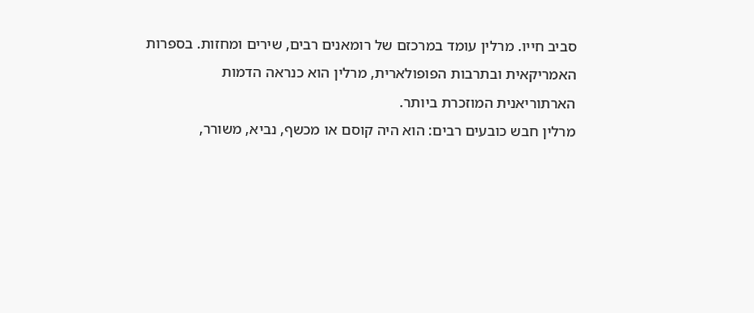סביב חייו. מרלין עומד במרכזם של רומאנים רבים, שירים ומחזות. בספרות האמריקאית ובתרבות הפופולארית, מרלין הוא כנראה הדמות הארתוריאנית המוזכרת ביותר.
מרלין חבש כובעים רבים: הוא היה קוסם או מכשף, נביא, משורר,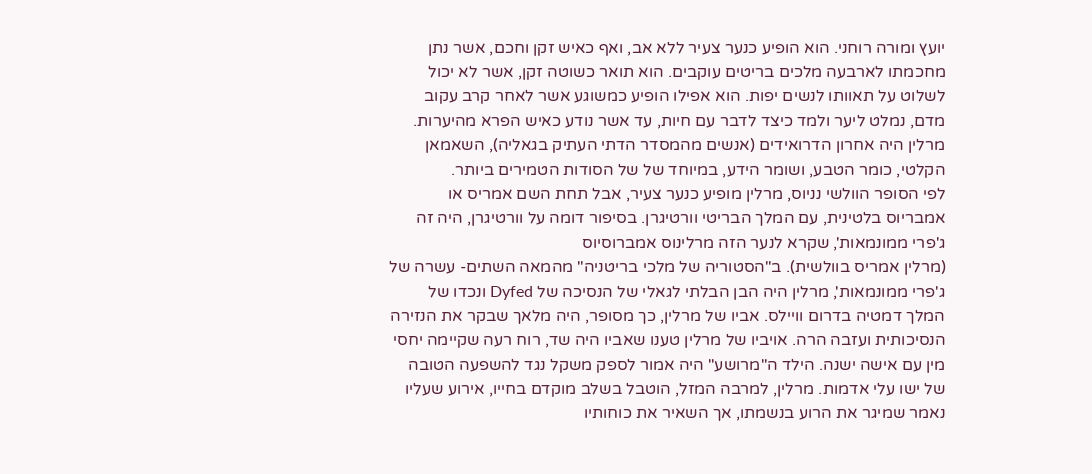יועץ ומורה רוחני. הוא הופיע כנער צעיר ללא אב, ואף כאיש זקן וחכם, אשר נתן מחכמתו לארבעה מלכים בריטים עוקבים. הוא תואר כשוטה זקן, אשר לא יכול לשלוט על תאוותו לנשים יפות. הוא אפילו הופיע כמשוגע אשר לאחר קרב עקוב מדם, נמלט ליער ולמד כיצד לדבר עם חיות, עד אשר נודע כאיש הפרא מהיערות. מרלין היה אחרון הדרואידים (אנשים מהמסדר הדתי העתיק בגאליה), השאמאן הקלטי, כומר הטבע, ושומר הידע, במיוחד של של הסודות הטמירים ביותר.
לפי הסופר הוולשי נניוס, מרלין מופיע כנער צעיר, אבל תחת השם אמריס או אמבריוס בלטינית, עם המלך הבריטי וורטיגרן. בסיפור דומה על וורטיגרן, היה זה ג'פרי ממונמאות', שקרא לנער הזה מרלינוס אמברוסיוס
(מרלין אמריס בוולשית). ב"הסטוריה של מלכי בריטניה" מהמאה השתים- עשרה של ג'פרי ממונמאות', מרלין היה הבן הבלתי לגאלי של הנסיכה של Dyfed ונכדו של המלך דמטיה בדרום וויילס. אביו של מרלין, כך מסופר, היה מלאך שבקר את הנזירה הנסיכותית ועזבה הרה. אויביו של מרלין טענו שאביו היה שד, רוח רעה שקיימה יחסי מין עם אישה ישנה. הילד ה"מרושע" היה אמור לספק משקל נגד להשפעה הטובה של ישו עלי אדמות. מרלין, למרבה המזל, הוטבל בשלב מוקדם בחייו, אירוע שעליו נאמר שמיגר את הרוע בנשמתו, אך השאיר את כוחותיו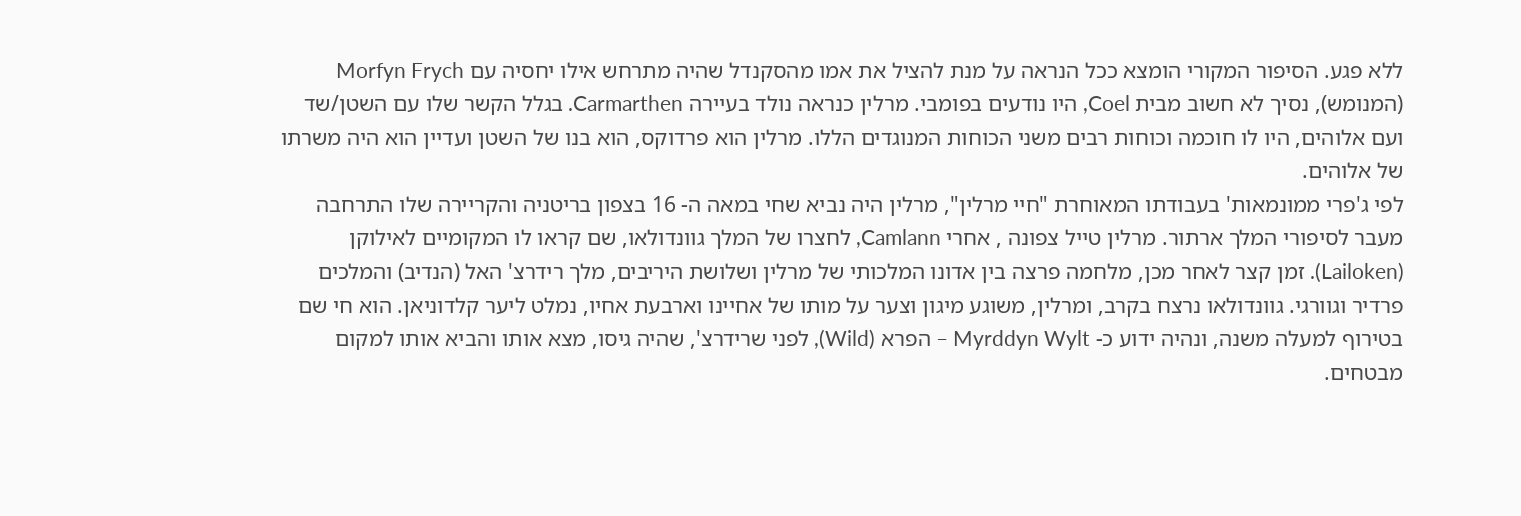ללא פגע. הסיפור המקורי הומצא ככל הנראה על מנת להציל את אמו מהסקנדל שהיה מתרחש אילו יחסיה עם Morfyn Frych (המנומש), נסיך לא חשוב מבית Coel, היו נודעים בפומבי. מרלין כנראה נולד בעיירה Carmarthen. בגלל הקשר שלו עם השטן/שד ועם אלוהים, היו לו חוכמה וכוחות רבים משני הכוחות המנוגדים הללו. מרלין הוא פרדוקס, הוא בנו של השטן ועדיין הוא היה משרתו של אלוהים.
לפי ג'פרי ממונמאות' בעבודתו המאוחרת "חיי מרלין", מרלין היה נביא שחי במאה ה- 16 בצפון בריטניה והקריירה שלו התרחבה מעבר לסיפורי המלך ארתור. מרלין טייל צפונה , אחרי Camlann, לחצרו של המלך גוונדולאו, שם קראו לו המקומיים לאילוקן (Lailoken). זמן קצר לאחר מכן, מלחמה פרצה בין אדונו המלכותי של מרלין ושלושת היריבים, מלך רידרצ' האל (הנדיב) והמלכים פרדיר וגוורגי. גוונדולאו נרצח בקרב, ומרלין, משוגע מיגון וצער על מותו של אחיינו וארבעת אחיו, נמלט ליער קלדוניאן. הוא חי שם בטירוף למעלה משנה, ונהיה ידוע כ- Myrddyn Wylt – הפרא (Wild), לפני שרידרצ', שהיה גיסו, מצא אותו והביא אותו למקום מבטחים.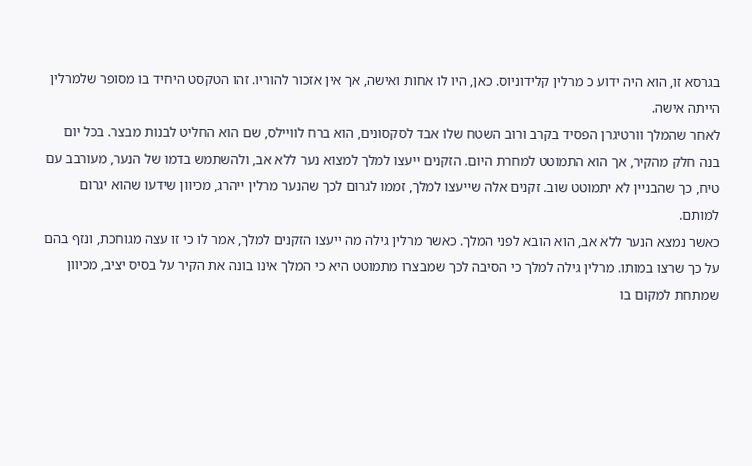בגרסא זו, הוא היה ידוע כ מרלין קלידוניוס. כאן, היו לו אחות ואישה, אך אין אזכור להוריו. זהו הטקסט היחיד בו מסופר שלמרלין הייתה אישה.
לאחר שהמלך וורטיגרן הפסיד בקרב ורוב השטח שלו אבד לסקסונים, הוא ברח לוויילס, שם הוא החליט לבנות מבצר. בכל יום בנה חלק מהקיר, אך הוא התמוטט למחרת היום. הזקנים ייעצו למלך למצוא נער ללא אב, ולהשתמש בדמו של הנער, מעורבב עם טיח, כך שהבניין לא יתמוטט שוב. זקנים אלה שייעצו למלך, זממו לגרום לכך שהנער מרלין ייהרג, מכיוון שידעו שהוא יגרום למותם.
כאשר נמצא הנער ללא אב, הוא הובא לפני המלך. כאשר מרלין גילה מה ייעצו הזקנים למלך, אמר לו כי זו עצה מגוחכת, ונזף בהם על כך שרצו במותו. מרלין גילה למלך כי הסיבה לכך שמבצרו מתמוטט היא כי המלך אינו בונה את הקיר על בסיס יציב, מכיוון שמתחת למקום בו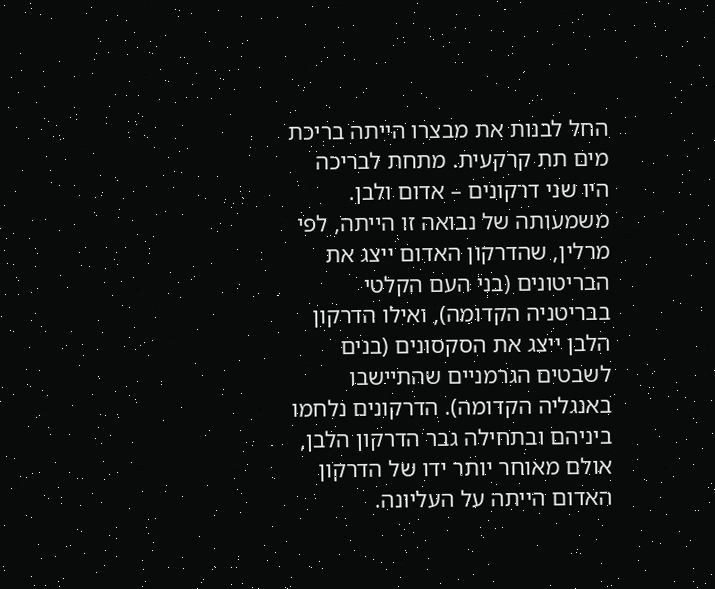החל לבנות את מבצרו הייתה בריכת מים תת קרקעית. מתחת לבריכה היו שני דרקונים – אדום ולבן. משמעותה של נבואה זו הייתה, לפי מרלין, שהדרקון האדום ייצג את הבריטונים (בני העם הקלטי בבריטניה הקדומה), ואילו הדרקון הלבן ייצג את הסקסונים (בנים לשבטים הגרמניים שהתיישבו באנגליה הקדומה). הדרקונים נלחמו ביניהם ובתחילה גבר הדרקון הלבן, אולם מאוחר יותר ידו של הדרקון האדום הייתה על העליונה.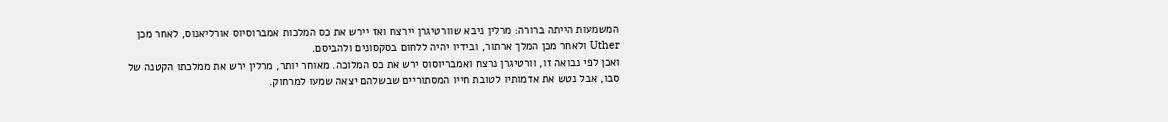המשמעות הייתה ברורה: מרלין ניבא שוורטיגרן יירצח ואז יירש את כס המלכות אמברוסיוס אורליאנוס, לאחר מכן Uther ולאחר מכן המלך ארתור, ובידיו יהיה ללחום בסקסונים ולהביסם.
ואכן לפי נבואה זו, וורטיגרן נרצח ואמבריוסוס ירש את כס המלוכה. מאוחר יותר, מרלין ירש את ממלכתו הקטנה של סבו, אבל נטש את אדמותיו לטובת חייו המסתוריים שבשלהם יצאה שמעו למרחוק.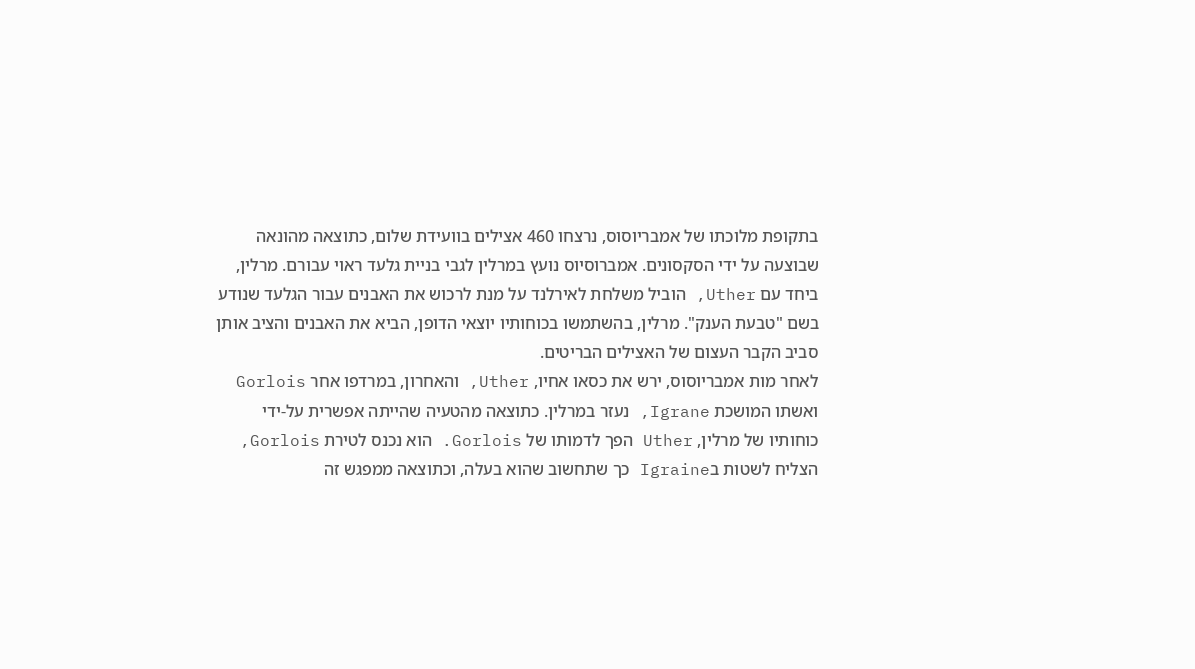בתקופת מלוכתו של אמבריוסוס, נרצחו 460 אצילים בוועידת שלום, כתוצאה מהונאה שבוצעה על ידי הסקסונים. אמברוסיוס נועץ במרלין לגבי בניית גלעד ראוי עבורם. מרלין, ביחד עם Uther, הוביל משלחת לאירלנד על מנת לרכוש את האבנים עבור הגלעד שנודע בשם "טבעת הענק". מרלין, בהשתמשו בכוחותיו יוצאי הדופן, הביא את האבנים והציב אותן סביב הקבר העצום של האצילים הבריטים.
לאחר מות אמבריוסוס, ירש את כסאו אחיו, Uther, והאחרון, במרדפו אחר Gorlois ואשתו המושכת Igrane, נעזר במרלין. כתוצאה מהטעיה שהייתה אפשרית על-ידי כוחותיו של מרלין, Uther הפך לדמותו של Gorlois. הוא נכנס לטירת Gorlois, הצליח לשטות בIgraine כך שתחשוב שהוא בעלה, וכתוצאה ממפגש זה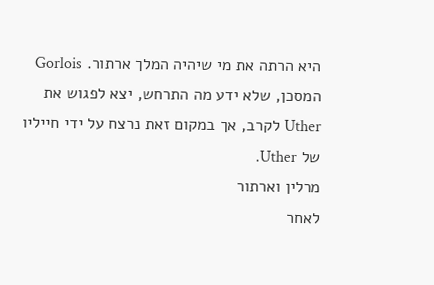היא הרתה את מי שיהיה המלך ארתור. Gorlois המסכן, שלא ידע מה התרחש, יצא לפגוש את Uther לקרב, אך במקום זאת נרצח על ידי חייליו של Uther.
מרלין וארתור
לאחר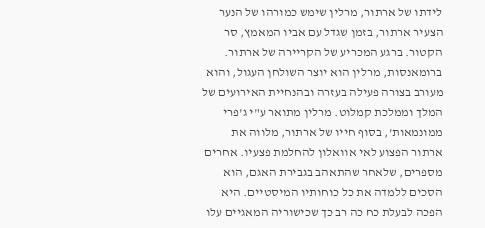לידתו של ארתור, מרלין שימש כמורהו של הנער הצעיר ארתור, בזמן שגדל עם אביו המאמץ, סר הקטור. ברגע המכריע של הקריירה של ארתור.
ברומאנסות, מרלין הוא יוצר השולחן העגול, והוא מעורב בצורה פעילה בעזרה ובהנחיית האירועים של המלך וממלכת קמלוט. מרלין מתואר ע"י ג'פרי ממונמאות', בסוף חייו של ארתור, מלווה את ארתור הפצוע לאי אוואלון להחלמת פצעיו. אחרים מספרים, שלאחר שהתאהב בגבירת האגם, הוא הסכים ללמדה את כל כוחותיו המיסטיים. היא הפכה לבעלת כח כה רב כך שכישוריה המאגיים עלו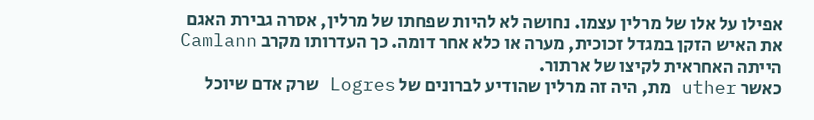אפילו על אלו של מרלין עצמו. נחושה לא להיות שפחתו של מרלין, אסרה גבירת האגם את האיש הזקן במגדל זכוכית, מערה או כלא אחר דומה. כך העדרותו מקרב Camlann הייתה האחראית לקיצו של ארתור.
כאשר uther מת, היה זה מרלין שהודיע לברונים של Logres שרק אדם שיוכל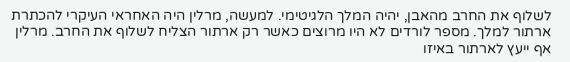לשלוף את החרב מהאבן, יהיה המלך הלגיטימי. למעשה, מרלין היה האחראי העיקרי להכתרת ארתור למלך. מספר לורדים לא היו מרוצים כאשר רק ארתור הצליח לשלוף את החרב. מרלין אף ייעץ לארתור באיזו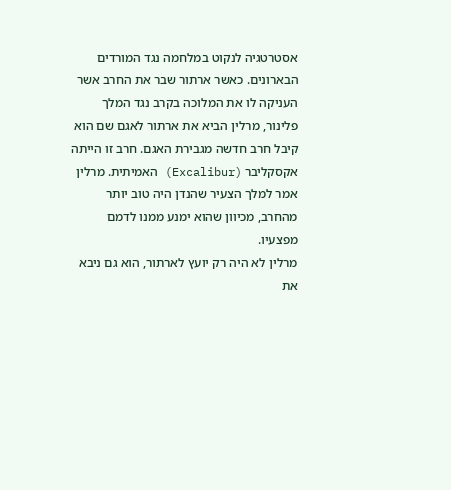אסטרטגיה לנקוט במלחמה נגד המורדים הבארונים. כאשר ארתור שבר את החרב אשר העניקה לו את המלוכה בקרב נגד המלך פלינור, מרלין הביא את ארתור לאגם שם הוא קיבל חרב חדשה מגבירת האגם. חרב זו הייתה אקסקליבר (Excalibur) האמיתית. מרלין אמר למלך הצעיר שהנדן היה טוב יותר מהחרב, מכיוון שהוא ימנע ממנו לדמם מפצעיו.
מרלין לא היה רק יועץ לארתור, הוא גם ניבא את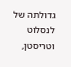גדולתה של לנסלוט וטריסטן,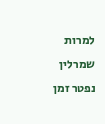למרות שמרלין נפטר זמן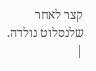קצר לאחר שלנסלוט נולדה.
|